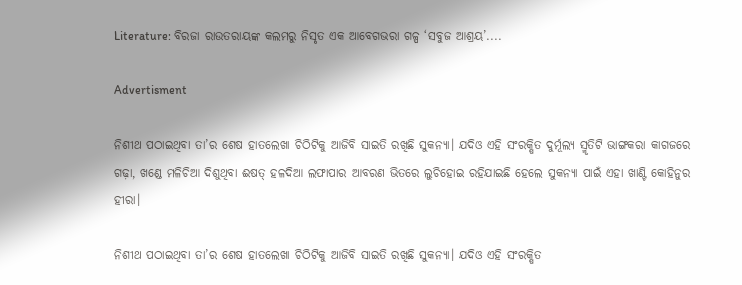Literature: ବିରଜା ରାଉତରାୟଙ୍କ କଲମରୁ ନିସୃତ ଏକ ଆବେଗଭରା ଗଳ୍ପ ‘ସବୁଜ ଆଶ୍ରୟ’....

Advertisment

ନିଶୀଥ ପଠାଇଥିବା ତା’ର ଶେଷ ହାତଲେଖା ଚିଠିଟିକୁ ଆଜିବି ସାଇତି ରଖିଛି ସୁକନ୍ୟା। ଯଦିଓ ଏହି ସଂରକ୍ଷିତ ଦୁର୍ମୂଲ୍ୟ ସ୍ମୃତିଟି ଭାଙ୍ଗକରା କାଗଜରେ ଗଢ଼ା, ଖଣ୍ଡେ ମଳିଚିଆ ଦିଶୁଥିବା ଈଷତ୍ ହଳଦିଆ ଲଫାପାର ଆବରଣ ଭିତରେ ଲୁଚିହୋଇ ରହିଯାଇଛି ହେଲେ ସୁକନ୍ୟା ପାଇଁ ଏହା ଖାଣ୍ଟି କୋହିନୁର ହୀରା।

ନିଶୀଥ ପଠାଇଥିବା ତା’ର ଶେଷ ହାତଲେଖା ଚିଠିଟିକୁ ଆଜିବି ସାଇତି ରଖିଛି ସୁକନ୍ୟା। ଯଦିଓ ଏହି ସଂରକ୍ଷିତ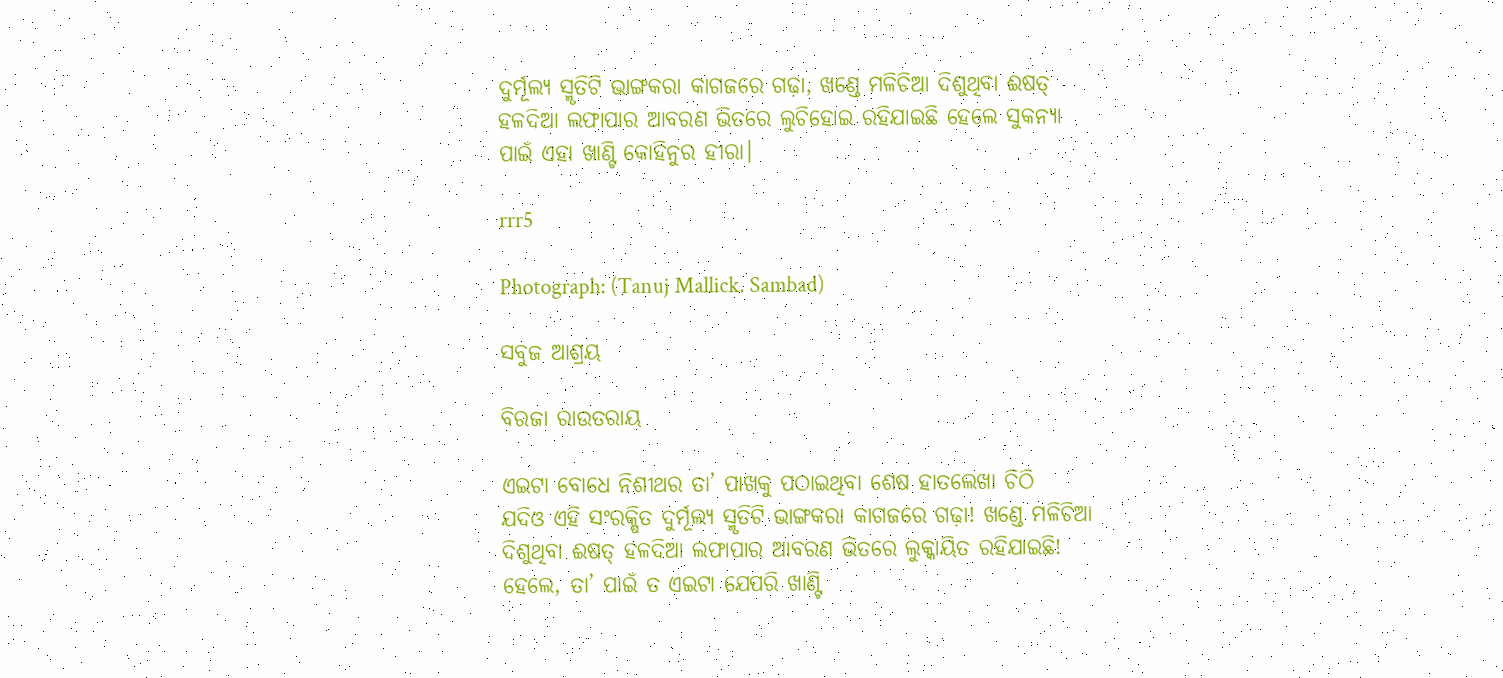ଦୁର୍ମୂଲ୍ୟ ସ୍ମୃତିଟି ଭାଙ୍ଗକରା କାଗଜରେ ଗଢ଼ା, ଖଣ୍ଡେ ମଳିଚିଆ ଦିଶୁଥିବା ଈଷତ୍ ହଳଦିଆ ଲଫାପାର ଆବରଣ ଭିତରେ ଲୁଚିହୋଇ ରହିଯାଇଛି ହେଲେ ସୁକନ୍ୟା ପାଇଁ ଏହା ଖାଣ୍ଟି କୋହିନୁର ହୀରା।

rrr5

Photograph: (Tanuj Mallick. Sambad)

ସବୁଜ ଆଶ୍ରୟ

ବିରଜା ରାଉତରାୟ

ଏଇଟା ବୋଧେ ନିଶୀଥର ତା’ ପାଖକୁ ପଠାଇଥିବା ଶେଷ ହାତଲେଖା ଚିଠି
ଯଦିଓ ଏହି ସଂରକ୍ଷିତ ଦୁର୍ମୂଲ୍ୟ ସ୍ମୃତିଟି ଭାଙ୍ଗକରା କାଗଜରେ ଗଢ଼ା! ଖଣ୍ଡେ ମଳିଚିଆ ଦିଶୁଥିବା ଈଷତ୍ ହଳଦିଆ ଲଫାପାର ଆବରଣ ଭିତରେ ଲୁକ୍କାୟିତ ରହିଯାଇଛି! ହେଲେ, ତା’ ପାଇଁ ତ ଏଇଟା ଯେପରି ଖାଣ୍ଟି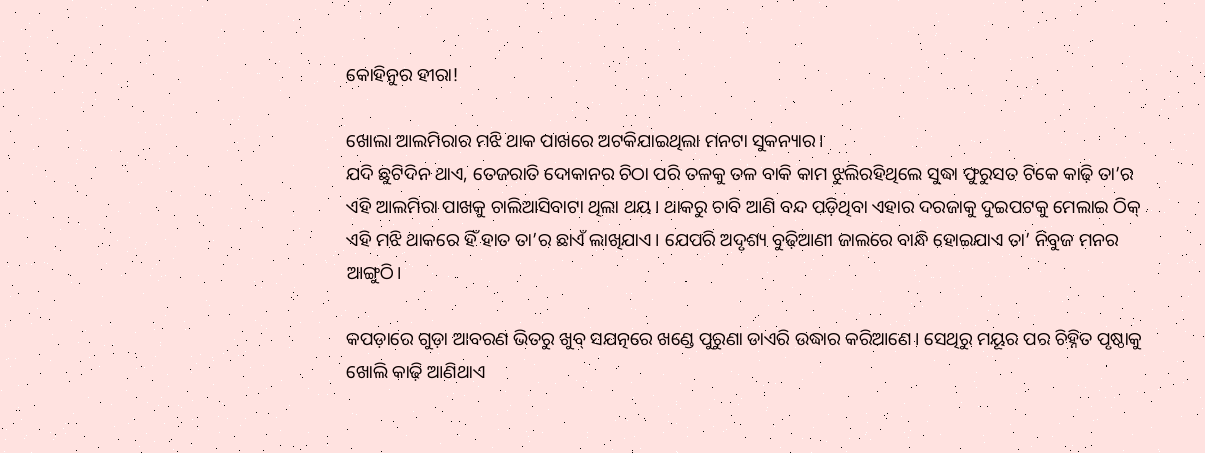କୋହିନୁର ହୀରା!

ଖୋଲା ଆଲମିରାର ମଝି ଥାକ ପାଖରେ ଅଟକିଯାଇଥିଲା ମନଟା ସୁକନ୍ୟାର।
ଯଦି ଛୁଟିଦିନ ଥାଏ, ତେଜରାତି ଦୋକାନର ଚିଠା ପରି ତଳକୁ ତଳ ବାକି କାମ ଝୁଲିରହିଥିଲେ ସୁଦ୍ଧା ଫୁରୁସତ ଟିକେ କାଢ଼ି ତା’ର ଏହି ଆଲମିରା ପାଖକୁ ଚାଲିଆସିବାଟା ଥିଲା ଥୟ। ଥାକରୁ ଚାବି ଆଣି ବନ୍ଦ ପଡ଼ିଥିବା ଏହାର ଦରଜାକୁ ଦୁଇପଟକୁ ମେଲାଇ ଠିକ୍ ଏହି ମଝି ଥାକରେ ହିଁ ହାତ ତା’ର ଛାଏଁ ଲାଖିଯାଏ। ଯେପରି ଅଦୃଶ୍ୟ ବୁଢ଼ିଆଣୀ ଜାଲରେ ବାନ୍ଧି ହୋଇଯାଏ ତା’ ନିବୁଜ ମନର ଆଙ୍ଗୁଠି।

କପଡ଼ାରେ ଗୁଡ଼ା ଆବରଣ ଭିତରୁ ଖୁବ୍ ସଯତ୍ନରେ ଖଣ୍ଡେ ପୁରୁଣା ଡାଏରି ଉଦ୍ଧାର କରିଆଣେ। ସେଥିରୁ ମୟୂର ପର ଚିହ୍ନିତ ପୃଷ୍ଠାକୁ ଖୋଲି କାଢ଼ି ଆଣିଥାଏ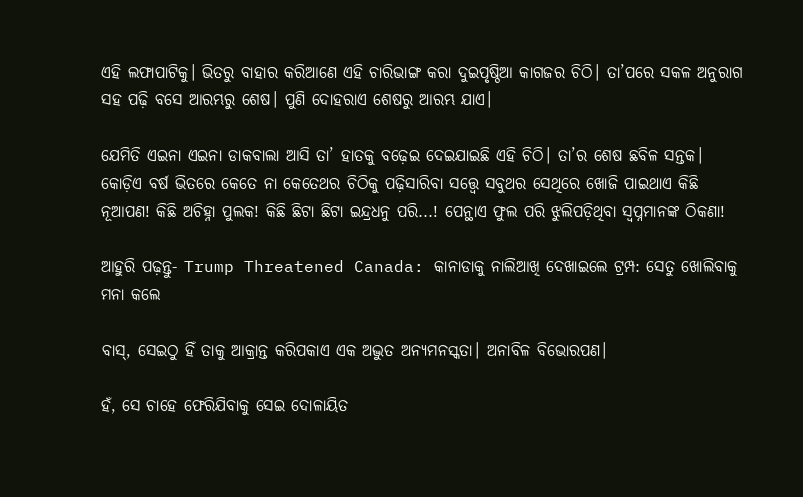ଏହି ଲଫାପାଟିକୁ। ଭିତରୁ ବାହାର କରିଆଣେ ଏହି ଚାରିଭାଙ୍ଗ କରା ଦୁଇପୃଷ୍ଠିଆ କାଗଜର ଚିଠି। ତା’ପରେ ସକଳ ଅନୁରାଗ ସହ ପଢ଼ି ବସେ ଆରମ୍ଭରୁ ଶେଷ। ପୁଣି ଦୋହରାଏ ଶେଷରୁ ଆରମ୍ଭ ଯାଏ।

ଯେମିତି ଏଇନା ଏଇନା ଡାକବାଲା ଆସି ତା’ ହାତକୁ ବଢ଼େଇ ଦେଇଯାଇଛି ଏହି ଚିଠି। ତା’ର ଶେଷ ଛବିଳ ସନ୍ତକ। କୋଡ଼ିଏ ବର୍ଷ ଭିତରେ କେତେ ନା କେତେଥର ଚିଠିକୁ ପଢ଼ିସାରିବା ସତ୍ତ୍ବେ ସବୁଥର ସେଥିରେ ଖୋଜି ପାଇଥାଏ କିଛି ନୂଆପଣ! କିଛି ଅଚିହ୍ନା ପୁଲକ! କିଛି ଛିଟା ଛିଟା ଇନ୍ଦ୍ରଧନୁ ପରି...! ପେନ୍ଥାଏ ଫୁଲ ପରି ଝୁଲିପଡ଼ିଥିବା ସ୍ୱପ୍ନମାନଙ୍କ ଠିକଣା!

ଆହୁରି ପଢ଼ନ୍ତୁ- Trump Threatened Canada: କାନାଡାକୁ ନାଲିଆଖି ଦେଖାଇଲେ ଟ୍ରମ୍ପ: ସେତୁ ଖୋଲିବାକୁ ମନା କଲେ

ବାସ୍‌, ସେଇଠୁ ହିଁ ତାକୁ ଆକ୍ରାନ୍ତ କରିପକାଏ ଏକ ଅଦ୍ଭୁତ ଅନ୍ୟମନସ୍କତା। ଅନାବିଳ ବିଭୋରପଣ।

ହଁ, ସେ ଚାହେ ଫେରିଯିବାକୁ ସେଇ ଦୋଳାୟିତ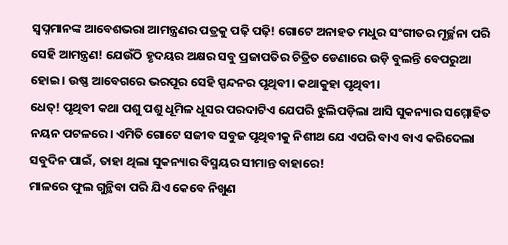ସ୍ୱପ୍ନମାନଙ୍କ ଆବେଶଭରା ଆମନ୍ତ୍ରଣର ପତ୍ରକୁ ପଢ଼ି ପଢ଼ି! ଗୋଟେ ଅନାହତ ମଧୁର ସଂଗୀତର ମୂର୍ଚ୍ଛନା ପରି ସେହି ଆମନ୍ତ୍ରଣ! ଯେଉଁଠି ହୃଦୟର ଅକ୍ଷର ସବୁ ପ୍ରଜାପତିର ଚିତ୍ରିତ ଡେଣାରେ ଉଡ଼ି ବୁଲନ୍ତି ବେପରୁଆ ହୋଇ। ଉଷ୍ଣ ଆବେଗରେ ଭରପୂର ସେହି ସ୍ପନ୍ଦନର ପୃଥିବୀ। କଥାକୁହା ପୃଥିବୀ।
ଧେତ୍‌! ପୃଥିବୀ କଥା ପଶୁ ପଶୁ ଧୂମିଳ ଧୂସର ପରଦାଟିଏ ଯେପରି ଝୁଲିପଡ଼ିଲା ଆସି ସୁକନ୍ୟାର ସମ୍ମୋହିତ ନୟନ ପଟଳରେ। ଏମିତି ଗୋଟେ ସଜୀବ ସବୁଜ ପୃଥିବୀକୁ ନିଶୀଥ ଯେ ଏପରି ବାଏ ବାଏ କରିଦେଲା ସବୁଦିନ ପାଇଁ, ତାହା ଥିଲା ସୁକନ୍ୟାର ବିସ୍ମୟର ସୀମାନ୍ତ ବାହାରେ!
ମାଳରେ ଫୁଲ ଗୁନ୍ଥିବା ପରି ଯିଏ କେବେ ନିଖୁଣ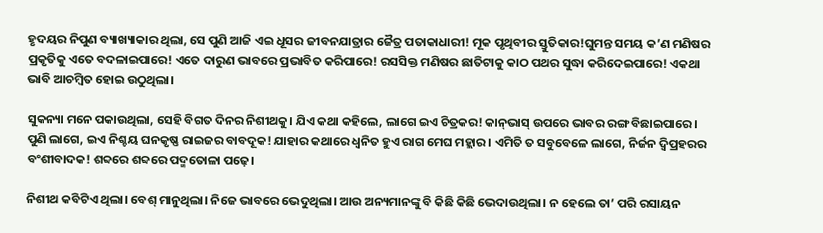ହୃଦୟର ନିପୁଣ ବ୍ୟାଖ୍ୟାକାର ଥିଲା, ସେ ପୁଣି ଆଜି ଏଇ ଧୂସର ଜୀବନଯାତ୍ରାର ଜୈତ୍ର ପତାକାଧାରୀ! ମୂକ ପୃଥିବୀର ସ୍ତୁତିକାର!ଘୁମନ୍ତ ସମୟ କ’ଣ ମଣିଷର ପ୍ରକୃତିକୁ ଏତେ ବଦଳାଇପାରେ! ଏତେ ଦାରୁଣ ଭାବରେ ପ୍ରଭାବିତ କରିପାରେ! ରସସିକ୍ତ ମଣିଷର ଛାତିଟାକୁ କାଠ ପଥର ସୁଦ୍ଧା କରିଦେଇପାରେ! ଏକଥା ଭାବି ଆଚମ୍ବିତ ହୋଇ ଉଠୁଥିଲା।

ସୁକନ୍ୟା ମନେ ପକାଉଥିଲା, ସେହି ବିଗତ ଦିନର ନିଶୀଥକୁ। ଯିଏ କଥା କହିଲେ, ଲାଗେ ଇଏ ଚିତ୍ରକର! କାନ୍‌ଭାସ୍ ଉପରେ ଭାବର ରଙ୍ଗ ବିଛାଇପାରେ। ପୁଣି ଲାଗେ, ଇଏ ନିଶ୍ଚୟ ଘନକୃଷ୍ଣ ରାଇଜର ବାବଦୂକ! ଯାହାର କଥାରେ ଧ୍ୱନିତ ହୁଏ ରାଗ ମେଘ ମହ୍ଲାର। ଏମିତି ତ ସବୁବେଳେ ଲାଗେ, ନିର୍ଜନ ଦ୍ୱିପ୍ରହରର ବଂଶୀବାଦକ! ଶବ୍ଦରେ ଶବ୍ଦରେ ପଦ୍ମତୋଳା ପଢ଼େ।

ନିଶୀଥ କବିଟିଏ ଥିଲା। ବେଶ୍ ମାନୁଥିଲା। ନିଜେ ଭାବରେ ଭେଦୁଥିଲା। ଆଉ ଅନ୍ୟମାନଙ୍କୁ ବି କିଛି କିଛି ଭେଦାଉଥିଲା। ନ ହେଲେ ତା’ ପରି ରସାୟନ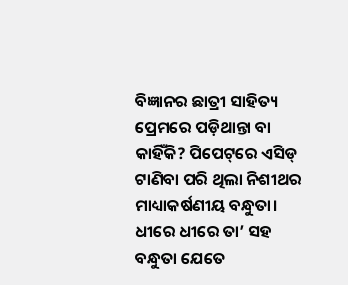ବିଜ୍ଞାନର ଛାତ୍ରୀ ସାହିତ୍ୟ ପ୍ରେମରେ ପଡ଼ିଥାନ୍ତା ବା କାହିଁକି? ପିପେଟ୍‌ରେ ଏସିଡ୍ ଟାଣିବା ପରି ଥିଲା ନିଶୀଥର ମାଧ୍ୟାକର୍ଷଣୀୟ ବନ୍ଧୁତା। ଧୀରେ ଧୀରେ ତା’ ସହ ବନ୍ଧୁତା ଯେତେ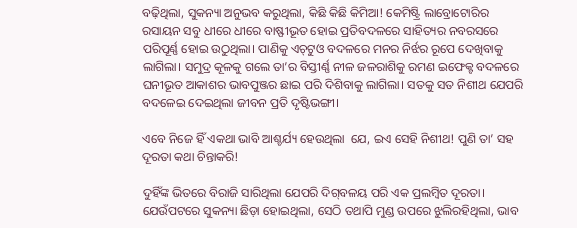ବଢ଼ିଥିଲା, ସୁକନ୍ୟା ଅନୁଭବ କରୁଥିଲା, କିଛି କିଛି କିମିଆ! କେମିଷ୍ଟ୍ରି ଲାବ୍ରୋଟୋରିର ରସାୟନ ସବୁ ଧୀରେ ଧୀରେ ବାଷ୍ଫୀଭୂତ ହୋଇ ପ୍ରତିବଦଳରେ ସାହିତ୍ୟର ନବରସରେ ପରିପୂର୍ଣ୍ଣ ହୋଇ ଉଠୁଥିଲା। ପାଣିକୁ ଏଚ୍‌ଟୁଓ ବଦଳରେ ମନର ନିର୍ଝର ରୂପେ ଦେଖିବାକୁ ଲାଗିଲା। ସମୁଦ୍ର କୂଳକୁ ଗଲେ ତା’ର ବିସ୍ତୀର୍ଣ୍ଣ ନୀଳ ଜଳରାଶିକୁ ରମଣ ଇଫେକ୍ଟ ବଦଳରେ ଘନୀଭୂତ ଆକାଶର ଭାବପୁଞ୍ଜର ଛାଇ ପରି ଦିଶିବାକୁ ଲାଗିଲା। ସତକୁ ସତ ନିଶୀଥ ଯେପରି ବଦଳେଇ ଦେଇଥିଲା ଜୀବନ ପ୍ରତି ଦୃଷ୍ଟିଭଙ୍ଗୀ।

ଏବେ ନିଜେ ହିଁ ଏକଥା ଭାବି ଆଶ୍ଚର୍ଯ୍ୟ ହେଉଥିଲା  ଯେ, ଇଏ ସେହି ନିଶୀଥ! ପୁଣି ତା’ ସହ ଦୂରତା କଥା ଚିନ୍ତାକରି!

ଦୁହିଁଙ୍କ ଭିତରେ ବିରାଜି ସାରିଥିଲା ଯେପରି ଦିଗ୍‌ବଳୟ ପରି ଏକ ପ୍ରଲମ୍ବିତ ଦୂରତା। ଯେଉଁପଟରେ ସୁକନ୍ୟା ଛିଡ଼ା ହୋଇଥିଲା, ସେଠି ତଥାପି ମୁଣ୍ଡ ଉପରେ ଝୁଲିରହିଥିଲା, ଭାବ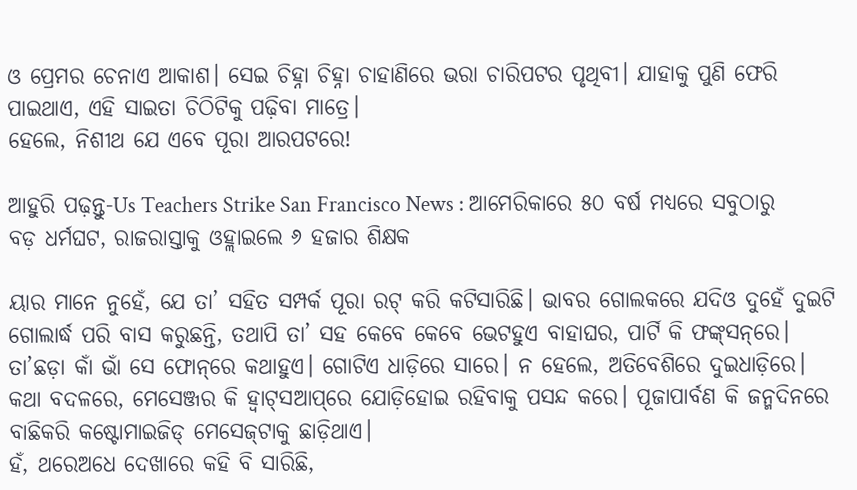ଓ ପ୍ରେମର ଚେନାଏ ଆକାଶ। ସେଇ ଚିହ୍ନା ଚିହ୍ନା ଚାହାଣିରେ ଭରା ଚାରିପଟର ପୃଥିବୀ। ଯାହାକୁ ପୁଣି ଫେରି ପାଇଥାଏ, ଏହି ସାଇତା ଚିଠିଟିକୁ ପଢ଼ିବା ମାତ୍ରେ।
ହେଲେ, ନିଶୀଥ ଯେ ଏବେ ପୂରା ଆରପଟରେ!

ଆହୁରି ପଢ଼ନ୍ତୁ-Us Teachers Strike San Francisco News : ଆମେରିକାରେ ୫୦ ବର୍ଷ ମଧ୍ୟରେ ସବୁଠାରୁ ବଡ଼ ଧର୍ମଘଟ, ରାଜରାସ୍ତାକୁ ଓହ୍ଲାଇଲେ ୬ ହଜାର ଶିକ୍ଷକ

ୟାର ମାନେ ନୁହେଁ, ଯେ ତା’ ସହିତ ସମ୍ପର୍କ ପୂରା ରଟ୍ କରି କଟିସାରିଛି। ଭାବର ଗୋଲକରେ ଯଦିଓ ଦୁହେଁ ଦୁଇଟି ଗୋଲାର୍ଦ୍ଧ ପରି ବାସ କରୁଛନ୍ତି, ତଥାପି ତା’ ସହ କେବେ କେବେ ଭେଟହୁଏ ବାହାଘର, ପାର୍ଟି କି ଫଙ୍କ୍‌ସନ୍‌ରେ। ତା’ଛଡ଼ା କାଁ ଭାଁ ସେ ଫୋନ୍‌ରେ କଥାହୁଏ। ଗୋଟିଏ ଧାଡ଼ିରେ ସାରେ। ନ ହେଲେ, ଅତିବେଶିରେ ଦୁଇଧାଡ଼ିରେ। କଥା ବଦଳରେ, ମେସେଞ୍ଜର କି ହ୍ବାଟ୍‌ସଆପ୍‌ରେ ଯୋଡ଼ିହୋଇ ରହିବାକୁ ପସନ୍ଦ କରେ। ପୂଜାପାର୍ବଣ କି ଜନ୍ମଦିନରେ ବାଛିକରି କଷ୍ଟୋମାଇଜିଡ୍‌ ମେସେଜ୍‌ଟାକୁ ଛାଡ଼ିଥାଏ।
ହଁ, ଥରେଅଧେ ଦେଖାରେ କହି ବି ସାରିଛି,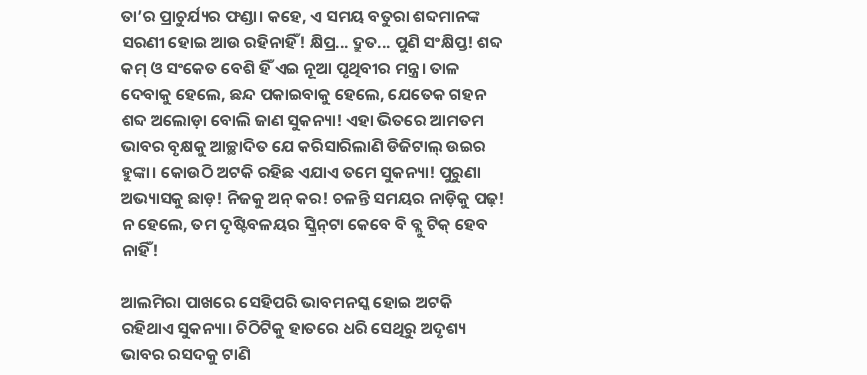ତା’ର ପ୍ରାଚୁର୍ଯ୍ୟର ଫଣ୍ଡା। କହେ, ଏ ସମୟ ବତୁରା ଶବ୍ଦମାନଙ୍କ ସରଣୀ ହୋଇ ଆଉ ରହିନାହିଁ! କ୍ଷିପ୍ର... ଦ୍ରୁତ... ପୁଣି ସଂକ୍ଷିପ୍ତ! ଶବ୍ଦ କମ୍ ଓ ସଂକେତ ବେଶି ହିଁ ଏଇ ନୂଆ ପୃଥିବୀର ମନ୍ତ୍ର। ତାଳ ଦେବାକୁ ହେଲେ, ଛନ୍ଦ ପକାଇବାକୁ ହେଲେ, ଯେତେକ ଗହନ ଶବ୍ଦ ଅଲୋଡ଼ା ବୋଲି ଜାଣ ସୁକନ୍ୟା! ଏହା ଭିତରେ ଆମତମ ଭାବର ବୃକ୍ଷକୁ ଆଚ୍ଛାଦିତ ଯେ କରିସାରିଲାଣି ଡିଜିଟାଲ୍ ଉଇର ହୁଙ୍କା। କୋଉଠି ଅଟକି ରହିଛ ଏଯାଏ ତମେ ସୁକନ୍ୟା! ପୁରୁଣା ଅଭ୍ୟାସକୁ ଛାଡ଼! ନିଜକୁ ଅନ୍ କର! ଚଳନ୍ତି ସମୟର ନାଡ଼ିକୁ ପଢ଼! ନ ହେଲେ, ତମ ଦୃଷ୍ଟିବଳୟର ସ୍କ୍ରିନ୍‌ଟା କେବେ ବି ବ୍ଲୁ ଟିକ୍ ହେବ ନାହିଁ!

ଆଲମିରା ପାଖରେ ସେହିପରି ଭାବମନସ୍କ ହୋଇ ଅଟକି ରହିଥାଏ ସୁକନ୍ୟା। ଚିଠିଟିକୁ ହାତରେ ଧରି ସେଥିରୁ ଅଦୃଶ୍ୟ ଭାବର ରସଦକୁ ଟାଣି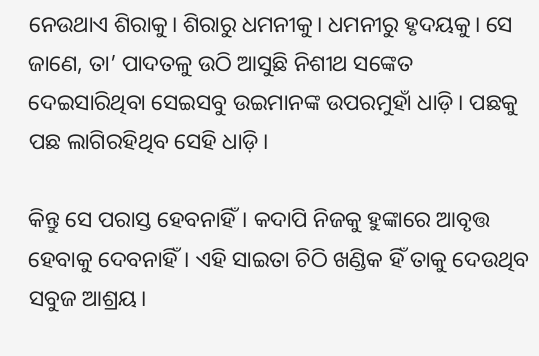ନେଉଥାଏ ଶିରାକୁ। ଶିରାରୁ ଧମନୀକୁ। ଧମନୀରୁ ହୃଦୟକୁ। ସେ ଜାଣେ, ତା’ ପାଦତଳୁ ଉଠି ଆସୁଛି ନିଶୀଥ ସଙ୍କେତ ଦେଇସାରିଥିବା ସେଇସବୁ ଉଇମାନଙ୍କ ଉପରମୁହାଁ ଧାଡ଼ି। ପଛକୁ ପଛ ଲାଗିରହିଥିବ ସେହି ଧାଡ଼ି।

କିନ୍ତୁ ସେ ପରାସ୍ତ ହେବନାହିଁ। କଦାପି ନିଜକୁ ହୁଙ୍କାରେ ଆବୃତ୍ତ ହେବାକୁ ଦେବନାହିଁ। ଏହି ସାଇତା ଚିଠି ଖଣ୍ଡିକ ହିଁ ତାକୁ ଦେଉଥିବ ସବୁଜ ଆଶ୍ରୟ।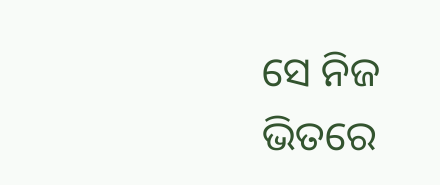ସେ ନିଜ ଭିତରେ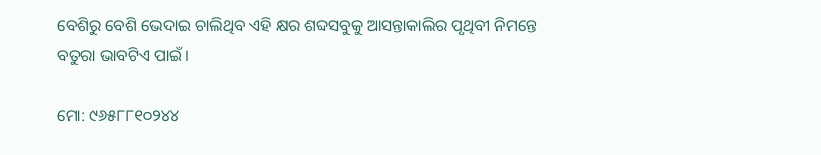ବେଶିରୁ ବେଶି ଭେଦାଇ ଚାଲିଥିବ ଏହି କ୍ଷର ଶବ୍ଦସବୁକୁ ଆସନ୍ତାକାଲିର ପୃଥିବୀ ନିମନ୍ତେ ବତୁରା ଭାବଟିଏ ପାଇଁ।

ମୋ: ୯୬୫୮୮୧୦୨୪୪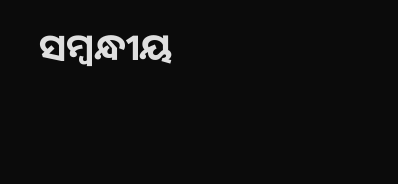ସମ୍ବନ୍ଧୀୟ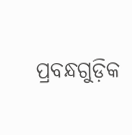ପ୍ରବନ୍ଧଗୁଡ଼ିକ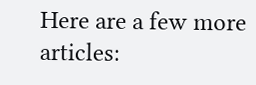Here are a few more articles: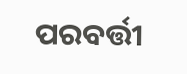ପରବର୍ତ୍ତୀ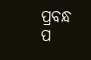ପ୍ରବନ୍ଧ ପ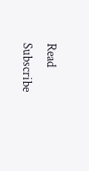Read
Subscribe